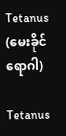Tetanus (မေးခိုင်ရောဂါ)

Tetanus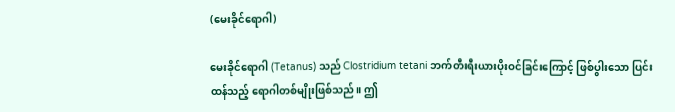(မေးခိုင်ရောဂါ)

မေးခိုင်ရောဂါ (Tetanus) သည် Clostridium tetani ဘက်တီးရီးယားပိုးဝင်ခြင်းကြောင့် ဖြစ်ပွါးသော ပြင်းထန်သည့် ရောဂါတစ်မျိုးဖြစ်သည်။ ဤ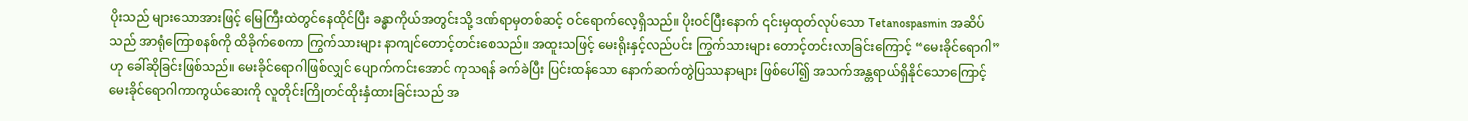ပိုးသည် များသောအားဖြင့် မြေကြီးထဲတွင်နေထိုင်ပြီး ခန္ဓာကိုယ်အတွင်းသို့ ဒဏ်ရာမှတစ်ဆင့် ဝင်ရောက်လေ့ရှိသည်။ ပိုးဝင်ပြီးနောက် ၎င်းမှထုတ်လုပ်သော Tetanospasmin အဆိပ်သည် အာရုံကြောစနစ်ကို ထိခိုက်စေကာ ကြွက်သားများ နာကျင်တောင့်တင်းစေသည်။ အထူးသဖြင့် မေးရိုးနှင့်လည်ပင်း ကြွက်သားများ တောင့်တင်းလာခြင်းကြောင့် “မေးခိုင်ရောဂါ” ဟု ခေါ်ဆိုခြင်းဖြစ်သည်။ မေးခိုင်ရောဂါဖြစ်လျှင် ပျောက်ကင်းအောင် ကုသရန် ခက်ခဲပြီး ပြင်းထန်သော နောက်ဆက်တွဲပြဿနာများ ဖြစ်ပေါ်၍ အသက်အန္တရာယ်ရှိနိုင်သောကြောင့် မေးခိုင်ရောဂါကာကွယ်ဆေးကို လူတိုင်းကြိုတင်ထိုးနှံထားခြင်းသည် အ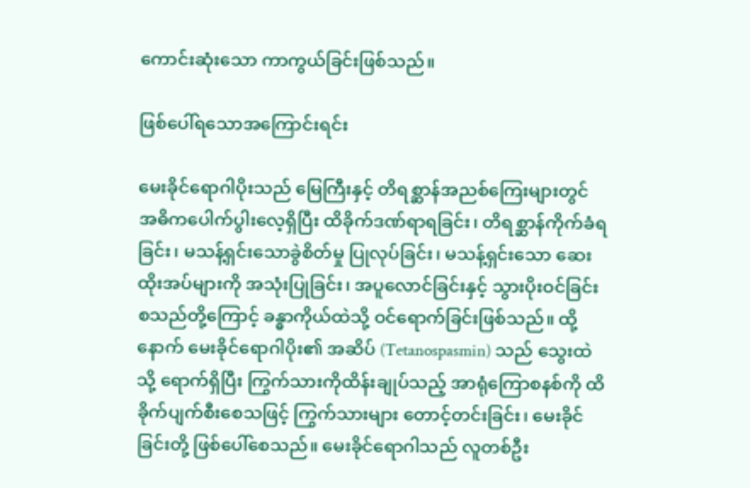ကောင်းဆုံးသော ကာကွယ်ခြင်းဖြစ်သည်။

ဖြစ်ပေါ်ရသောအကြောင်းရင်း

မေးခိုင်ရောဂါပိုးသည် မြေကြီးနှင့် တိရစ္ဆာန်အညစ်ကြေးများတွင် အဓိကပေါက်ပွါးလေ့ရှိပြီး ထိခိုက်ဒဏ်ရာရခြင်း၊ တိရစ္ဆာန်ကိုက်ခံရခြင်း၊ မသန့်ရှင်းသောခွဲစိတ်မှု ပြုလုပ်ခြင်း၊ မသန့်ရှင်းသော ဆေးထိုးအပ်များကို အသုံးပြုခြင်း၊ အပူလောင်ခြင်းနှင့် သွားပိုးဝင်ခြင်း စသည်တို့ကြောင့် ခန္ဓာကိုယ်ထဲသို့ ဝင်ရောက်ခြင်းဖြစ်သည်။ ထို့နောက် မေးခိုင်ရောဂါပိုး၏ အဆိပ် (Tetanospasmin) သည် သွေးထဲသို့ ရောက်ရှိပြီး ကြွက်သားကိုထိန်းချုပ်သည့် အာရုံကြောစနစ်ကို ထိခိုက်ပျက်စီးစေသဖြင့် ကြွက်သားများ တောင့်တင်းခြင်း၊ မေးခိုင်ခြင်းတို့ ဖြစ်ပေါ်စေသည်။ မေးခိုင်ရောဂါသည် လူတစ်ဦး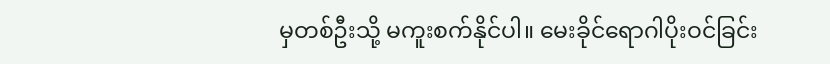မှတစ်ဦးသို့ မကူးစက်နိုင်ပါ။ မေးခိုင်ရောဂါပိုးဝင်ခြင်း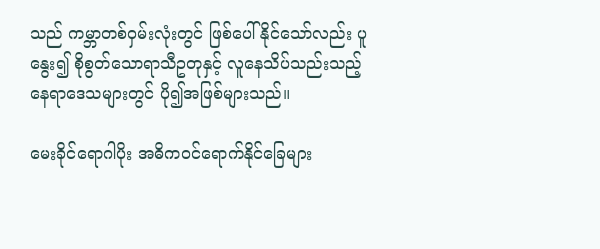သည် ကမ္ဘာတစ်ဝှမ်းလုံးတွင် ဖြစ်ပေါ်နိုင်သော်လည်း ပူနွေး၍ စိုစွတ်သောရာသီဥတုနှင့် လူနေသိပ်သည်းသည့် နေရာဒေသများတွင် ပို၍အဖြစ်များသည်။

မေးခိုင်‌ရောဂါပိုး အဓိကဝင်ရောက်နိုင်ခြေများ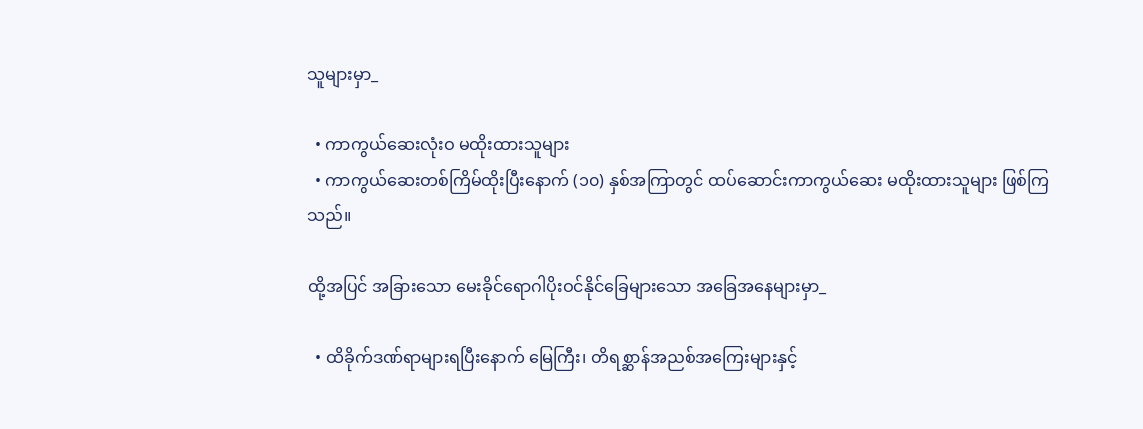သူများမှာ_

  • ကာကွယ်ဆေးလုံးဝ မထိုးထားသူများ
  • ကာကွယ်ဆေးတစ်ကြိမ်ထိုးပြီးနောက် (၁၀) နှစ်အကြာတွင် ထပ်ဆောင်းကာကွယ်‌ဆေး မထိုးထားသူများ ဖြစ်ကြသည်။

ထို့အပြင် အခြားသော မေးခိုင်ရောဂါပိုးဝင်နိုင်ခြေများသော အခြေအနေများမှာ_

  • ထိခိုက်ဒဏ်ရာများရပြီးနောက် မြေကြီး၊ တိရစ္ဆာန်အညစ်အကြေးများနှင့်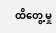ထိတွေ့မှု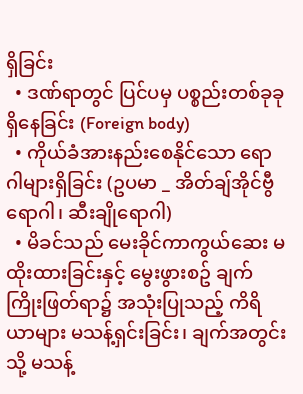ရှိခြင်း
  • ဒဏ်ရာတွင် ပြင်ပမှ ပစ္စည်းတစ်ခုခု ရှိနေခြင်း (Foreign body)
  • ကိုယ်ခံအားနည်းစေနိုင်သော ရောဂါများရှိခြင်း (ဥပမာ _ အိတ်ချ်အိုင်ဗွီရောဂါ၊ ဆီးချိုရောဂါ)
  • မိခင်သည် မေးခိုင်ကာကွယ်ဆေး မထိုးထားခြင်းနှင့် မွေးဖွားစဥ် ချက်ကြိုးဖြတ်ရာ၌ အသုံးပြုသည့် ကိရိယာများ မသန့်ရှင်းခြင်း၊ ချက်အတွင်းသို့ မသန့်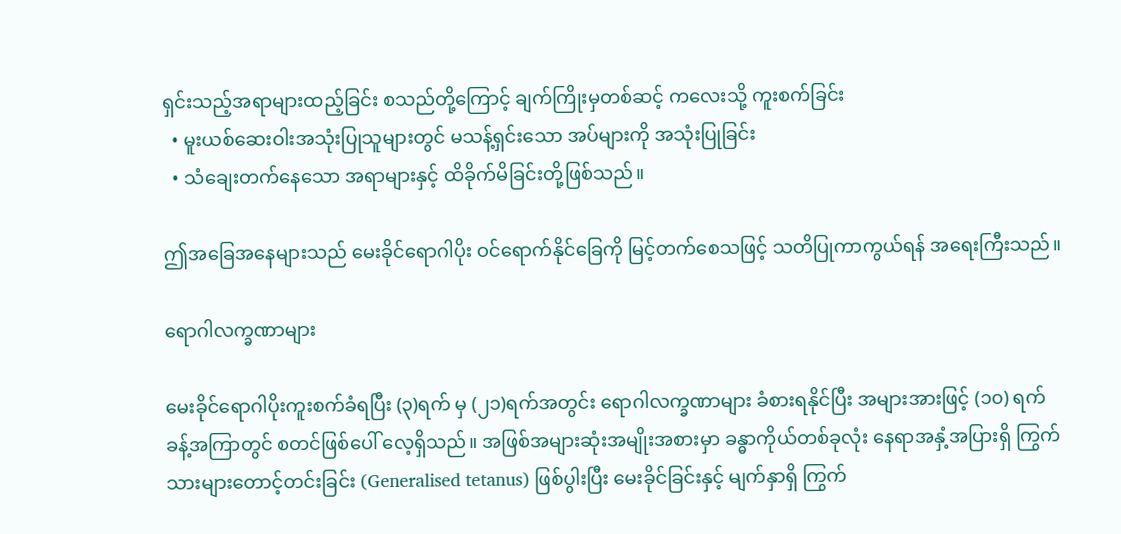ရှင်းသည့်အရာများထည့်ခြင်း စသည်တို့ကြောင့် ချက်ကြိုးမှတစ်ဆင့် ကလေးသို့ ကူးစက်ခြင်း
  • မူးယစ်ဆေးဝါးအသုံးပြုသူများတွင် မသန့်ရှင်းသော အပ်များကို အသုံးပြုခြင်း
  • သံချေးတက်နေသော အရာများနှင့် ထိခိုက်မိခြင်းတို့ဖြစ်သည်။

ဤအခြေအနေများသည် မေးခိုင်ရောဂါပိုး ဝင်ရောက်နိုင်ခြေကို မြင့်တက်စေသဖြင့် သတိပြုကာကွယ်ရန် အရေးကြီးသည်။

ရောဂါလက္ခဏာများ

မေးခိုင်ရောဂါပိုးကူးစက်ခံရပြီး (၃)ရက် မှ (၂၁)ရက်အတွင်း ရောဂါလက္ခဏာများ ခံစားရနိုင်ပြီး အများအားဖြင့် (၁၀) ရက်ခန့်အကြာတွင် စတင်ဖြစ်ပေါ် လေ့ရှိသည်။ အဖြစ်အများဆုံးအမျိုးအစားမှာ ခန္ဓာကိုယ်တစ်ခုလုံး နေရာအနှံ့အပြားရှိ ကြွက်သားများတောင့်တင်းခြင်း (Generalised tetanus) ဖြစ်ပွါးပြီး မေးခိုင်ခြင်းနှင့် မျက်နှာရှိ ကြွက်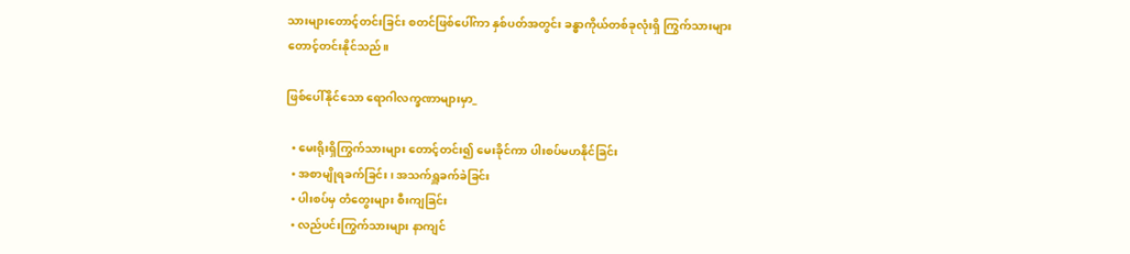သားများတောင့်တင်းခြင်း စတင်ဖြစ်ပေါ်ကာ နှစ်ပတ်အတွင်း ခန္ဓာကိုယ်တစ်ခုလုံးရှိ ကြွက်သားများတောင့်တင်းနိုင်သည်။

ဖြစ်ပေါ်နိုင်သော ရောဂါလက္ခဏာများမှာ_

  • မေးရိုးရှိကြွက်သားများ တောင့်တင်း၍ မေးခိုင်ကာ ပါးစပ်မဟနိုင်ခြင်း
  • အစာမျိုရခက်ခြင်း၊ အသက်ရှူခက်ခဲခြင်း
  • ပါးစပ်မှ တံတွေးများ စီးကျခြင်း
  • လည်ပင်းကြွက်သားများ နာကျင်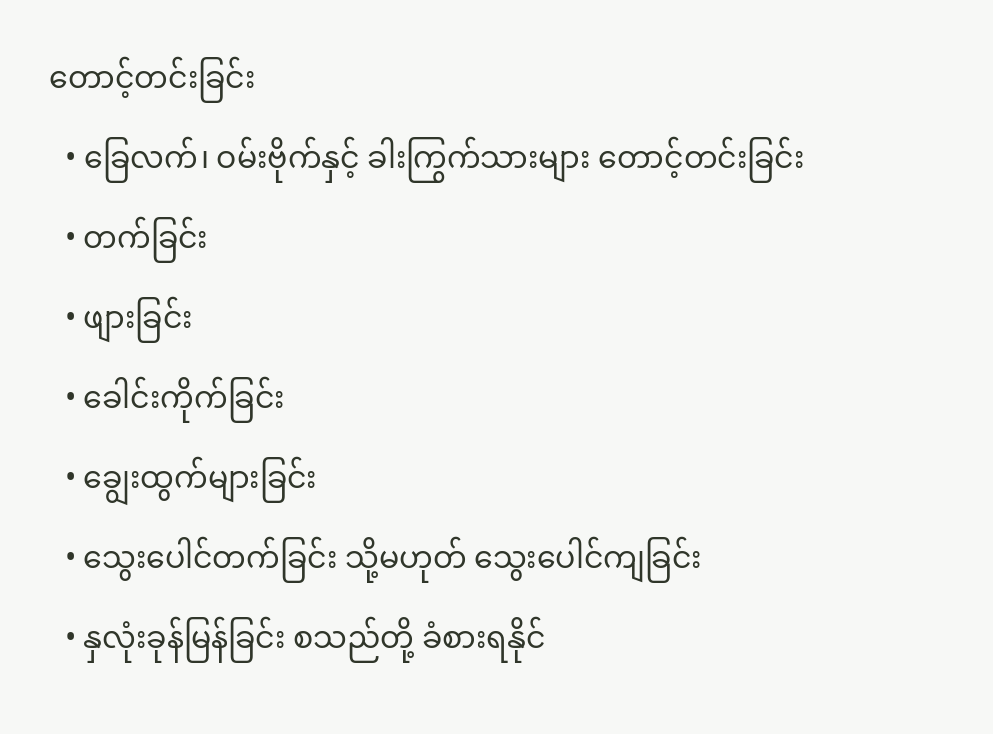တောင့်တင်းခြင်း
  • ခြေလက်၊ ဝမ်းဗိုက်နှင့် ခါးကြွက်သားများ တောင့်တင်းခြင်း
  • တက်ခြင်း
  • ဖျားခြင်း
  • ခေါင်းကိုက်ခြင်း
  • ချွေးထွက်များခြင်း
  • သွေးပေါင်တက်ခြင်း သို့မဟုတ် သွေးပေါင်ကျခြင်း
  • နှလုံးခုန်မြန်ခြင်း စသည်တို့ ခံစားရနိုင်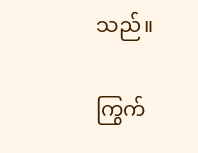သည်။

ကြွက်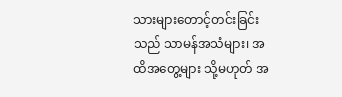သားများတောင့်တင်းခြင်းသည် သာမန်အသံများ၊ အထိအတွေ့များ သို့မဟုတ် အ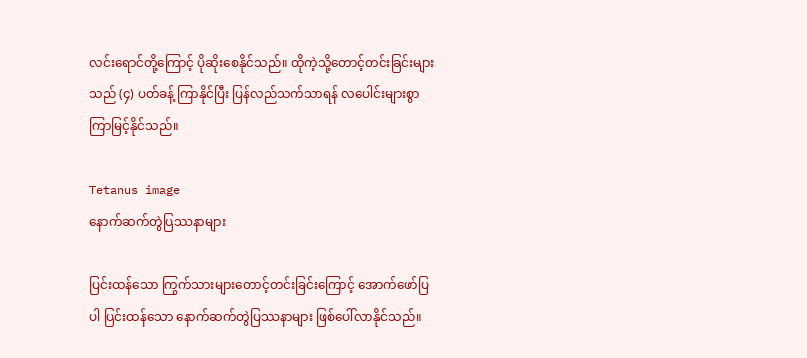လင်းရောင်တို့ကြောင့် ပိုဆိုးစေနိုင်သည်။ ထိုကဲ့သို့တောင့်တင်းခြင်းများသည် (၄) ပတ်ခန့် ကြာနိုင်ပြီး ပြန်လည်သက်သာရန် လပေါင်းများစွာ ကြာမြင့်နိုင်သည်။

Tetanus image
နောက်ဆက်တွဲပြဿနာများ

ပြင်းထန်သော ကြွက်သားများတောင့်တင်းခြင်း‌ကြောင့် အောက်ဖော်ပြပါ ပြင်းထန်သော နောက်ဆက်တွဲပြဿနာများ ဖြစ်ပေါ်လာနိုင်သည်။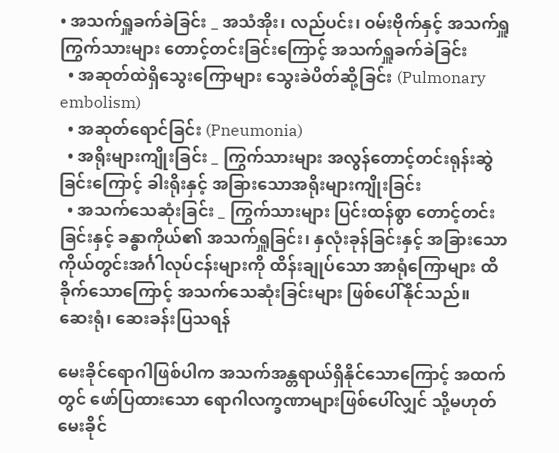• အသက်ရှူခက်ခဲခြင်း _ အသံအိုး၊ လည်ပင်း၊ ဝမ်းဗိုက်နှင့် အသက်ရှူကြွက်သားများ တောင့်တင်းခြင်းကြောင့် အသက်ရှူခက်ခဲခြင်း
  • အဆုတ်ထဲရှိသွေးကြောများ သွေးခဲပိတ်ဆို့ခြင်း (Pulmonary embolism)
  • အဆုတ်ရောင်ခြင်း (Pneumonia)
  • အရိုးများကျိုးခြင်း _ ကြွက်သားများ အလွန်တောင့်တင်းရုန်းဆွဲခြင်းကြောင့် ခါးရိုးနှင့် အခြားသောအရိုးများကျိုးခြင်း
  • အသက်သေဆုံးခြင်း _ ကြွက်သားများ ပြင်းထန်စွာ တောင့်တင်းခြင်းနှင့် ခန္ဓာကိုယ်၏ အသက်ရှူခြင်း၊ နှလုံးခုန်ခြင်းနှင့် အခြားသော ကိုယ်တွင်းအင်္ဂါလုပ်ငန်းများကို ထိန်းချုပ်သော အာရုံကြောများ ထိခိုက်သောကြောင့် အသက်သေဆုံးခြင်းများ ဖြစ်ပေါ်နိုင်သည်။
ဆေးရုံ၊ ဆေးခန်းပြသရန်

မေးခိုင်ရောဂါဖြစ်ပါက အသက်အန္တရာယ်ရှိနိုင်သောကြောင့် အထက်တွင် ဖော်ပြထားသော ရောဂါလက္ခဏာများဖြစ်ပေါ်လျှင် သို့မဟုတ် မေးခိုင်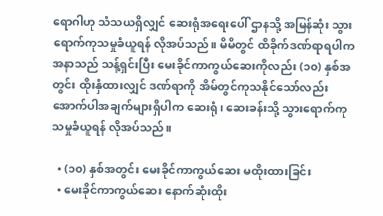ရောဂါဟု သံသယရှိလျှင် ဆေးရုံအရေးပေါ် ဌာနသို့ အမြန်ဆုံး သွားရောက်ကုသမှုခံယူရန် လိုအပ်သည်။ မိမိတွင် ထိခိုက်ဒဏ်ရာရပါက အနာသည် သန့်ရှင်းပြီး မေးခိုင်ကာကွယ်ဆေးကိုလည်း (၁၀) နှစ်အတွင်း ထိုးနှံထားလျှင် ဒဏ်ရာကို အိမ်တွင်ကုသနိုင်သော်လည်း အောက်ပါအချက်များရှိပါက ဆေးရုံ၊ ဆေးခန်းသို့ သွားရောက်ကုသမှုခံယူရန် လိုအပ်သည်။

  • (၁၀) နှစ်အတွင်း မေးခိုင်ကာကွယ်ဆေး မထိုးထားခြင်း
  • မေးခိုင်ကာကွယ်ဆေး နောက်ဆုံးထိုး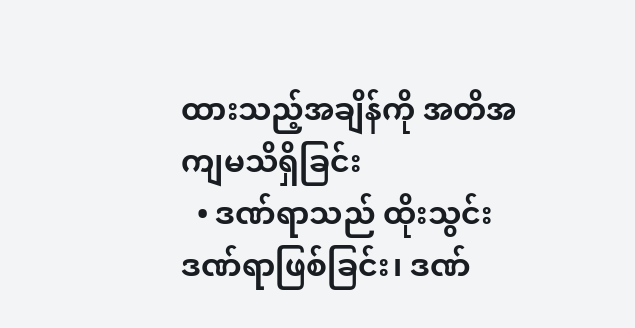ထားသည့်အချိန်ကို အတိအကျမသိရှိခြင်း
  • ဒဏ်ရာသည် ထိုးသွင်းဒဏ်ရာဖြစ်ခြင်း၊ ဒဏ်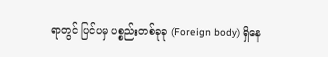ရာတွင် ပြင်ပမှ ပစ္စည်းတစ်ခုခု (Foreign body) ရှိနေ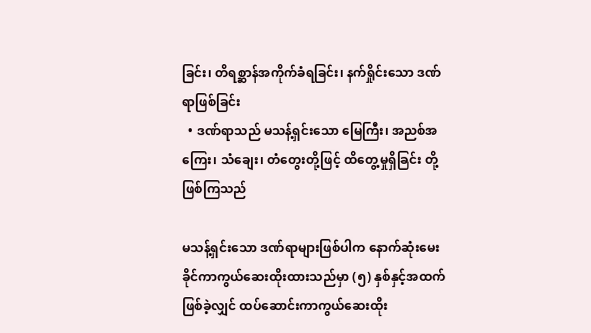ခြင်း၊ တိရစ္ဆာန်အကိုက်ခံရခြင်း၊ နက်ရှိုင်းသော ဒဏ်ရာဖြစ်ခြင်း
  • ဒဏ်ရာသည် မသန့်ရှင်းသော မြေကြီး၊ အညစ်အကြေး၊ သံချေး၊ တံတွေးတို့ဖြင့် ထိတွေ့မှုရှိခြင်း တို့ဖြစ်ကြသည်

မသန့်ရှင်းသော ဒဏ်ရာများဖြစ်ပါက နောက်ဆုံးမေးခိုင်ကာကွယ်ဆေးထိုးထားသည်မှာ (၅) နှစ်နှင့်အထက်ဖြစ်ခဲ့လျှင် ထပ်ဆောင်းကာကွယ်ဆေးထိုး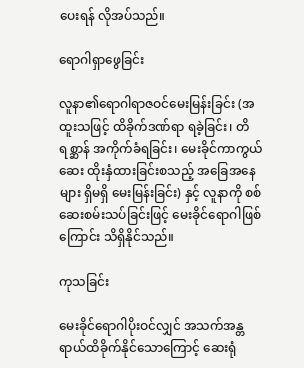ပေးရန် လိုအပ်သည်။

ရောဂါရှာဖွေခြင်း

လူနာ၏ရောဂါရာဇဝင်မေးမြန်းခြင်း (အထူးသဖြင့် ထိခိုက်ဒဏ်ရာ ရခဲ့ခြင်း၊ တိရစ္ဆာန် အကိုက်ခံရခြင်း၊ မေးခိုင်ကာကွယ်ဆေး ထိုးနှံထားခြင်းစသည့် အခြေအနေများ ရှိမရှိ မေးမြန်းခြင်း) နှင့် လူနာကို စစ်ဆေးစမ်းသပ်ခြင်းဖြင့် မေးခိုင်ရောဂါဖြစ်ကြောင်း သိရှိနိုင်သည်။

ကုသခြင်း

မေးခိုင်ရောဂါပိုးဝင်လျှင် အသက်အန္တရာယ်ထိခိုက်နိုင်သောကြောင့် ဆေးရုံ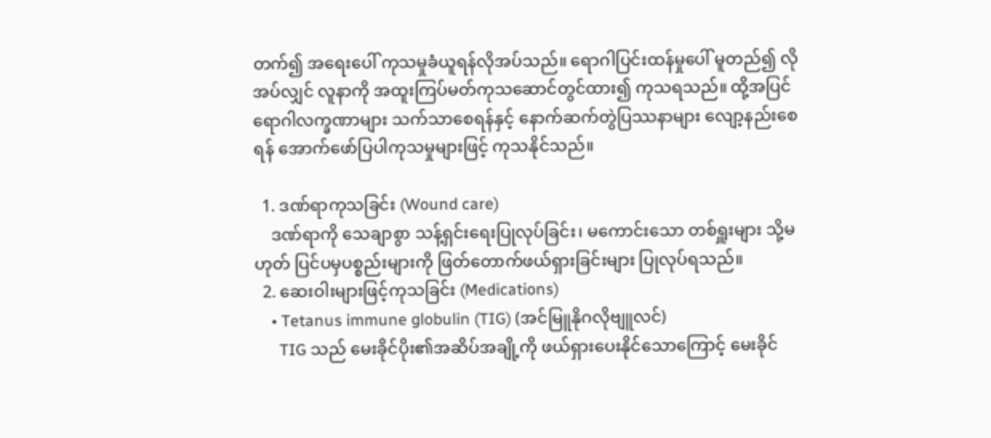တက်၍ အရေးပေါ် ကုသမှုခံယူရန်လိုအပ်သည်။ ရောဂါပြင်းထန်မှုပေါ် မူတည်၍ လိုအပ်လျှင် လူနာကို အထူးကြပ်မတ်ကုသဆောင်တွင်ထား၍ ကုသရသည်။ ထို့အပြင် ရောဂါလက္ခဏာများ သက်သာစေရန်နှင့် နောက်ဆက်တွဲပြဿနာများ လျော့နည်းစေရန် အောက်ဖော်ပြပါကုသမှုများဖြင့် ကုသနိုင်သည်။

  1. ဒဏ်ရာကုသခြင်း (Wound care)
    ဒဏ်ရာကို သေချာစွာ သန့်ရှင်းရေးပြုလုပ်ခြင်း၊ မကောင်းသော တစ်ရှူးများ သို့မဟုတ် ပြင်ပမှပစ္စည်းများကို ဖြတ်တောက်ဖယ်ရှားခြင်းများ ပြုလုပ်ရသည်။
  2. ဆေးဝါးများဖြင့်ကုသခြင်း (Medications)
    • Tetanus immune globulin (TIG) (အင်မြူနိုဂလိုဗျူလင်)
      TIG သည် မေးခိုင်ပိုး၏အဆိပ်အချို့ကို ဖယ်ရှားပေးနိုင်သောကြောင့် မေးခိုင်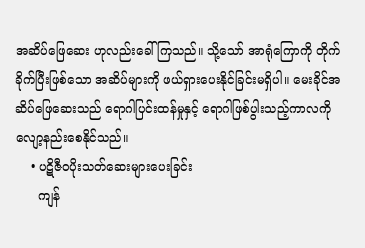အဆိပ်ဖြေဆေး ဟုလည်းခေါ် ကြသည်။ သို့သော် အာရုံကြောကို တိုက်ခိုက်ပြီးဖြစ်သော အဆိပ်များကို ဖယ်ရှားပေးနိုင်ခြင်းမရှိပါ။ မေးခိုင်အဆိပ်ဖြေဆေးသည် ရောဂါပြင်းထန်မှုနှင့် ရောဂါဖြစ်ပွါးသည့်ကာလကို လျော့နည်းစေနိုင်သည်။
    • ပဋိဇီဝပိုးသတ်ဆေးများပေးခြင်း
      ကျန်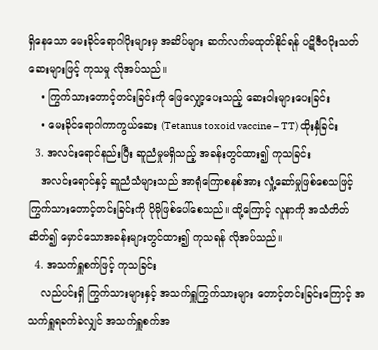ရှိနေသော မေးခိုင်ရောဂါပိုးများမှ အဆိပ်များ ဆက်လက်မထုတ်နိုင်ရန် ပဋိဇီဝပိုးသတ်ဆေးများဖြင့် ကုသမှု လိုအပ်သည်။
    • ကြွက်သားတောင့်တင်းခြင်းကို ဖြေလျှော့ပေးသည့် ဆေးဝါးများပေးခြင်း
    • မေးခိုင်ရောဂါကာကွယ်ဆေး (Tetanus toxoid vaccine – TT) ထိုးနှံခြင်း
  3. အလင်းရောင်နည်းပြီး ဆူညံမှုမရှိသည့် အခန်းတွင်ထား၍ ကုသခြင်း
    အလင်းရောင်နှင့် ဆူညံသံများသည် အာရုံကြောစနစ်အား လှုံ့ဆော်မှုဖြစ်စေသဖြင့် ကြွက်သားတောင့်တင်းခြင်းကို ပိုမိုဖြစ်ပေါ်စေသည်။ ထို့ကြောင့် လူနာကို အသံတိတ်ဆိတ်၍ မှောင်သောအခန်းများတွင်ထား၍ ကုသရန် လိုအပ်သည်။
  4. အသက်ရှူစက်ဖြင့် ကုသခြင်း
    လည်ပင်းရှိ ကြွက်သားများနှင့် အသက်ရှူကြွက်သားများ တောင့်တင်းခြင်းကြောင့် အသက်ရှူရခက်ခဲလျှင် အသက်ရှူစက်အ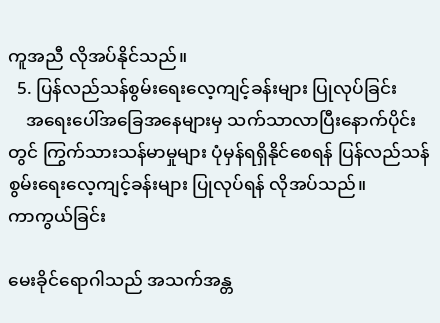ကူအညီ လိုအပ်နိုင်သည်။
  5. ပြန်လည်သန်စွမ်းရေးလေ့ကျင့်ခန်းများ ပြုလုပ်ခြင်း
    အရေးပေါ်အခြေအနေများမှ သက်သာလာပြီးနောက်ပိုင်းတွင် ကြွက်သားသန်မာမှုများ ပုံမှန်ရရှိနိုင်စေရန် ပြန်လည်သန်စွမ်းရေးလေ့ကျင့်ခန်းများ ပြုလုပ်ရန် လိုအပ်သည်။
ကာကွယ်ခြင်း

မေးခိုင်ရောဂါသည် အသက်အန္တ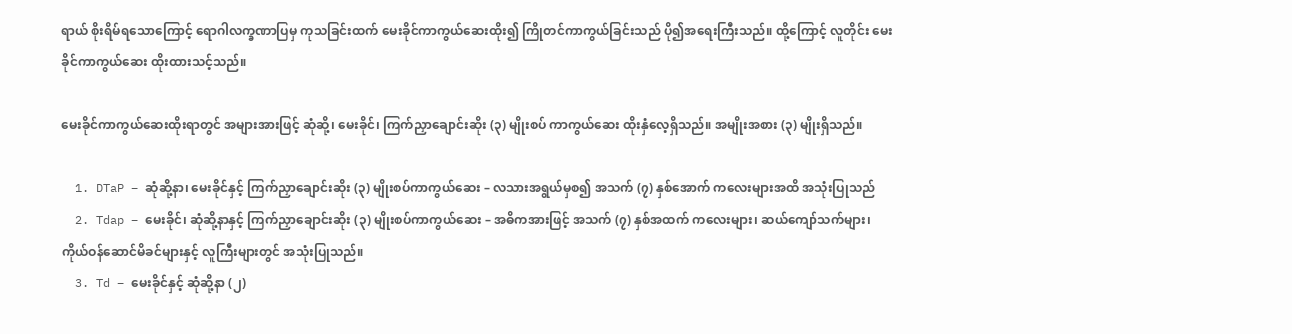ရာယ် စိုးရိမ်ရသောကြောင့် ရောဂါလက္ခဏာပြမှ ကုသခြင်းထက် မေးခိုင်ကာကွယ်ဆေးထိုး၍ ကြိုတင်ကာကွယ်ခြင်းသည် ပို၍အရေးကြီးသည်။ ထို့ကြောင့် လူတိုင်း မေးခိုင်ကာကွယ်ဆေး ထိုးထားသင့်သည်။

မေးခိုင်ကာကွယ်ဆေးထိုးရာတွင် အများအားဖြင့် ဆုံဆို့၊ မေးခိုင်၊ ကြက်ညှာချောင်းဆိုး (၃) မျိုးစပ် ကာကွယ်ဆေး ထိုးနှံလေ့ရှိသည်။ အမျိုးအစား (၃) မျိုးရှိသည်။

  1. DTaP – ဆုံဆို့နာ၊ မေးခိုင်နှင့် ကြက်ညှာချောင်းဆိုး (၃) မျိုးစပ်ကာကွယ်ဆေး – လသားအရွယ်မှစ၍ အသက် (၇) နှစ်အောက် ကလေးများအထိ အသုံးပြုသည်
  2. Tdap – မေးခိုင်၊ ဆုံဆို့နာနှင့် ကြက်ညှာချောင်းဆိုး (၃) မျိုးစပ်ကာကွယ်ဆေး – အဓိကအားဖြင့် အသက် (၇) နှစ်အထက် ကလေးများ၊ ဆယ်ကျော်သက်များ၊ ကိုယ်ဝန်ဆောင်မိခင်များနှင့် လူကြီးများတွင် အသုံးပြုသည်။
  3. Td – မေးခိုင်နှင့် ဆုံဆို့နာ (၂)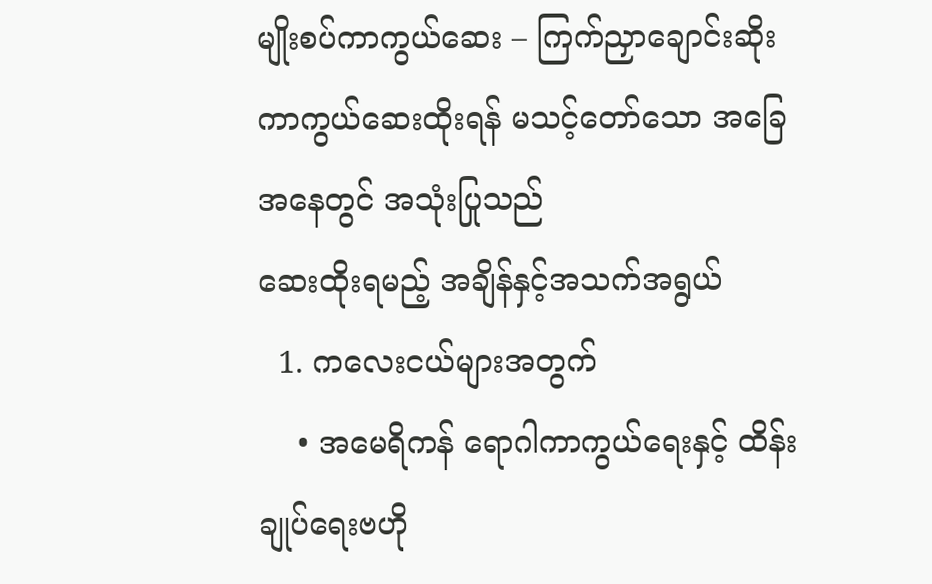မျိုးစပ်ကာကွယ်ဆေး – ကြက်ညှာချောင်းဆိုး ကာကွယ်ဆေးထိုးရန် မသင့်တော်သော အခြေအနေတွင် အသုံးပြုသည်
ဆေးထိုးရမည့် အချိန်နှင့်အသက်အရွယ်
  1. ကလေးငယ်များအတွက်
    • အမေရိကန် ရောဂါကာကွယ်ရေးနှင့် ထိန်းချုပ်ရေးဗဟို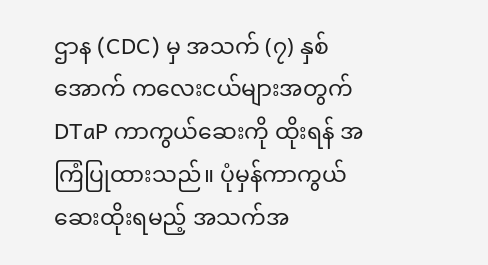ဌာန (CDC) မှ အသက် (၇) နှစ်အောက် ကလေးငယ်များအတွက် DTaP ကာကွယ်ဆေးကို ထိုးရန် အကြံပြုထားသည်။ ပုံမှန်ကာကွယ်ဆေးထိုးရမည့် အသက်အ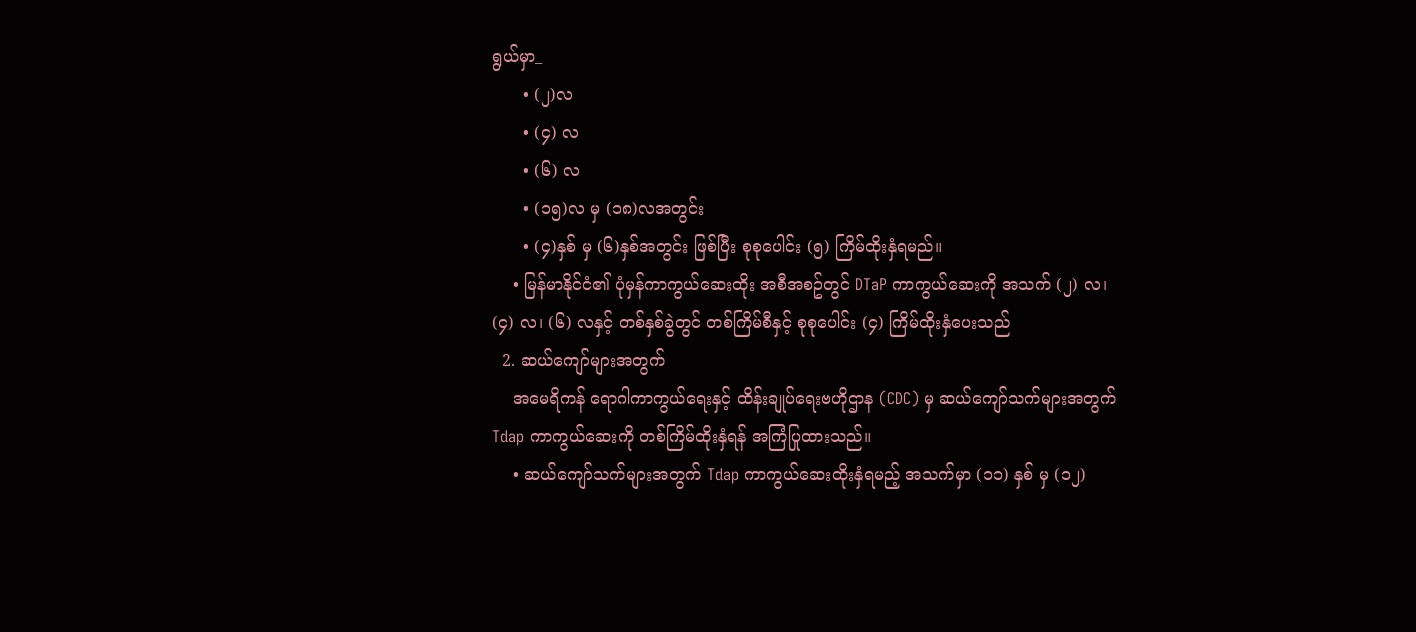ရွယ်မှာ_
      • (၂)လ
      • (၄) လ
      • (၆) လ
      • (၁၅)လ မှ (၁၈)လအတွင်း
      • (၄)နှစ် မှ (၆)နှစ်အတွင်း ဖြစ်ပြီး စုစုပေါင်း (၅) ကြိမ်ထိုးနှံရမည်။
    • မြန်မာနိုင်ငံ၏ ပုံမှန်ကာကွယ်ဆေးထိုး အစီအစဥ်တွင် DTaP ကာကွယ်ဆေးကို အသက် (၂) လ၊ (၄) လ၊ (၆) လနှင့် တစ်နှစ်ခွဲတွင် တစ်ကြိမ်စီနှင့် စုစုပေါင်း (၄) ကြိမ်ထိုးနှံပေးသည်
  2. ဆယ်ကျော်များအတွက်
    အမေရိကန် ရောဂါကာကွယ်ရေးနှင့် ထိန်းချုပ်ရေးဗဟိုဌာန (CDC) မှ ဆယ်ကျော်သက်များအတွက် Tdap ကာကွယ်ဆေးကို တစ်ကြိမ်ထိုးနှံရန် အကြံပြုထားသည်။
    • ဆယ်ကျော်သက်များအတွက် Tdap ကာကွယ်ဆေးထိုးနှံရမည့် အသက်မှာ (၁၁) နှစ် မှ (၁၂)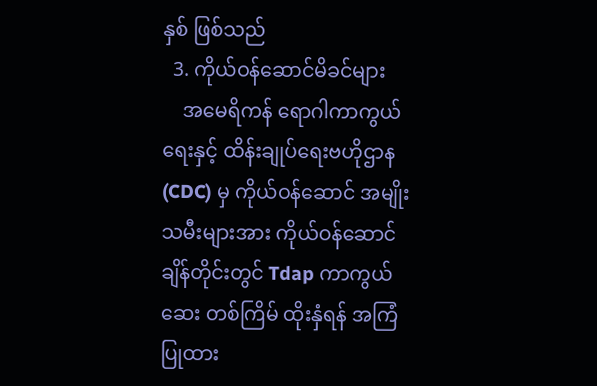နှစ် ဖြစ်သည်
  3. ကိုယ်ဝန်ဆောင်မိခင်များ
    အမေရိကန် ရောဂါကာကွယ်ရေးနှင့် ထိန်းချုပ်ရေးဗဟိုဌာန (CDC) မှ ကိုယ်ဝန်ဆောင် အမျိုးသမီးများအား ကိုယ်ဝန်ဆောင်ချိန်တိုင်းတွင် Tdap ကာကွယ်ဆေး တစ်ကြိမ် ထိုးနှံရန် အကြံပြုထား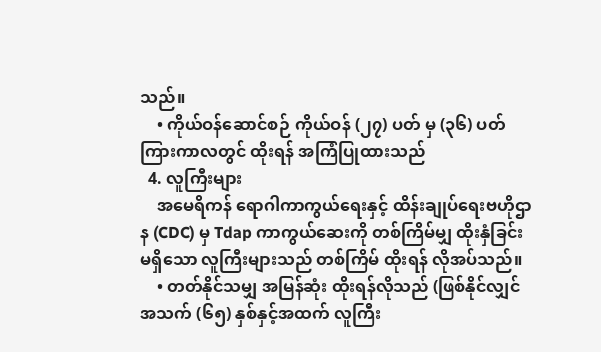သည်။
    • ကိုယ်ဝန်ဆောင်စဉ် ကိုယ်ဝန် (၂၇) ပတ် မှ (၃၆) ပတ် ကြားကာလတွင် ထိုးရန် အကြံပြုထားသည်
  4. လူကြီးများ
    အမေရိကန် ရောဂါကာကွယ်ရေးနှင့် ထိန်းချုပ်ရေးဗဟိုဌာန (CDC) မှ Tdap ကာကွယ်ဆေးကို တစ်ကြိမ်မျှ ထိုးနှံခြင်းမရှိသော လူကြီးများသည် တစ်ကြိမ် ထိုးရန် လိုအပ်သည်။
    • တတ်နိုင်သမျှ အမြန်ဆုံး ထိုးရန်လိုသည် (ဖြစ်နိုင်လျှင် အသက် (၆၅) နှစ်နှင့်အထက် လူကြီး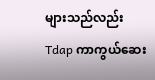များသည်လည်း Tdap ကာကွယ်ဆေး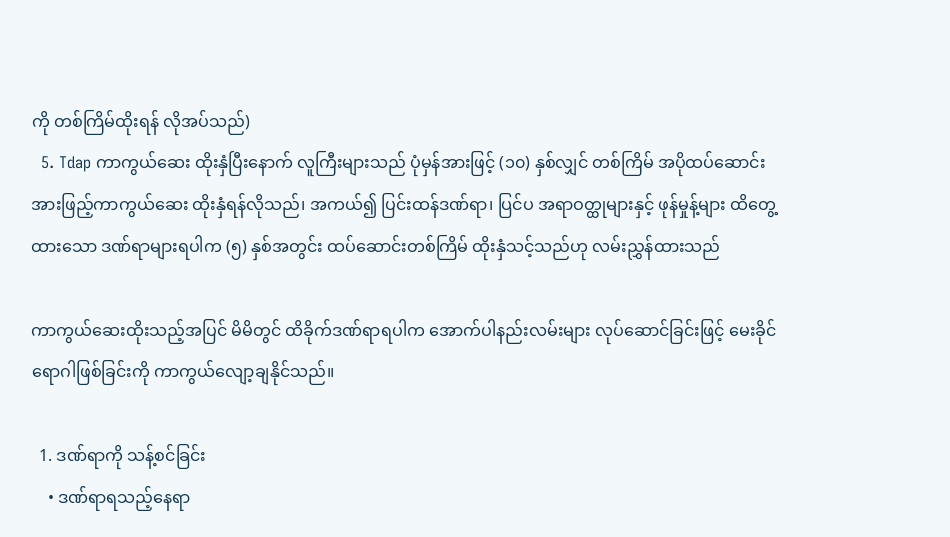ကို တစ်ကြိမ်ထိုးရန် လိုအပ်သည်)
  5. Tdap ကာကွယ်ဆေး ထိုးနှံပြီးနောက် လူကြီးများသည် ပုံမှန်အားဖြင့် (၁၀) နှစ်လျှင် တစ်ကြိမ် အပိုထပ်ဆောင်း အားဖြည့်ကာကွယ်ဆေး ထိုးနှံရန်လိုသည်၊ အကယ်၍ ပြင်းထန်ဒဏ်ရာ၊ ပြင်ပ အရာဝတ္ထုများနှင့် ဖုန်မှုန့်များ ထိတွေ့ထားသော ဒဏ်ရာများရပါက (၅) နှစ်အတွင်း ထပ်ဆောင်းတစ်ကြိမ် ထိုးနှံသင့်သည်ဟု လမ်းညွှန်ထားသည်

ကာကွယ်ဆေးထိုးသည့်အပြင် မိမိတွင် ထိခိုက်ဒဏ်ရာရပါက အောက်ပါနည်းလမ်းများ လုပ်ဆောင်ခြင်းဖြင့် မေးခိုင်ရောဂါဖြစ်ခြင်းကို ကာကွယ်လျော့ချနိုင်သည်။

  1. ဒဏ်ရာကို သန့်စင်ခြင်း
    • ဒဏ်ရာရသည့်နေရာ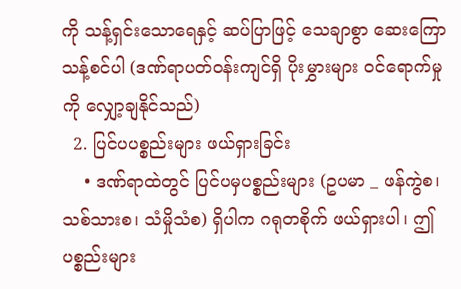ကို သန့်ရှင်းသောရေနှင့် ဆပ်ပြာဖြင့် သေချာစွာ ဆေးကြောသန့်စင်ပါ (ဒဏ်ရာပတ်ဝန်းကျင်ရှိ ပိုးမွှားများ ဝင်ရောက်မှုကို လျှော့ချနိုင်သည်)
  2. ပြင်ပပစ္စည်းများ ဖယ်ရှားခြင်း
    • ဒဏ်ရာထဲတွင် ပြင်ပမှပစ္စည်းများ (ဥပမာ _ ဖန်ကွဲစ၊ သစ်သားစ၊ သံမှိုသံစ) ရှိပါက ဂရုတစိုက် ဖယ်ရှားပါ၊ ဤပစ္စည်းများ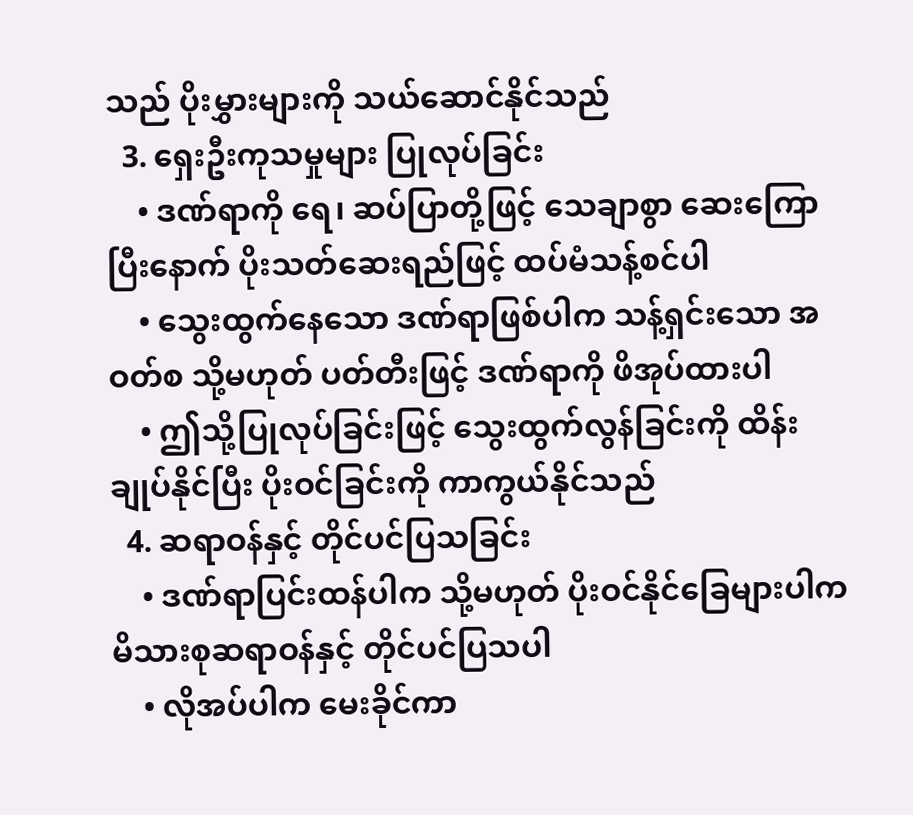သည် ပိုးမွှားများကို သယ်ဆောင်နိုင်သည်
  3. ရှေးဦးကုသမှုများ ပြုလုပ်ခြင်း
    • ဒဏ်ရာကို ရေ၊ ဆပ်ပြာတို့ဖြင့် သေချာစွာ ဆေးကြောပြီးနောက် ပိုးသတ်ဆေးရည်ဖြင့် ထပ်မံသန့်စင်ပါ
    • သွေးထွက်နေသော ဒဏ်ရာဖြစ်ပါက သန့်ရှင်းသော အဝတ်စ သို့မဟုတ် ပတ်တီးဖြင့် ဒဏ်ရာကို ဖိအုပ်ထားပါ
    • ဤသို့ပြုလုပ်ခြင်းဖြင့် သွေးထွက်လွန်ခြင်းကို ထိန်းချုပ်နိုင်ပြီး ပိုးဝင်ခြင်းကို ကာကွယ်နိုင်သည်
  4. ဆရာဝန်နှင့် တိုင်ပင်ပြသခြင်း
    • ဒဏ်ရာပြင်းထန်ပါက သို့မဟုတ် ပိုးဝင်နိုင်ခြေများပါက မိသားစုဆရာဝန်နှင့် တိုင်ပင်ပြသပါ
    • လိုအပ်ပါက မေးခိုင်ကာ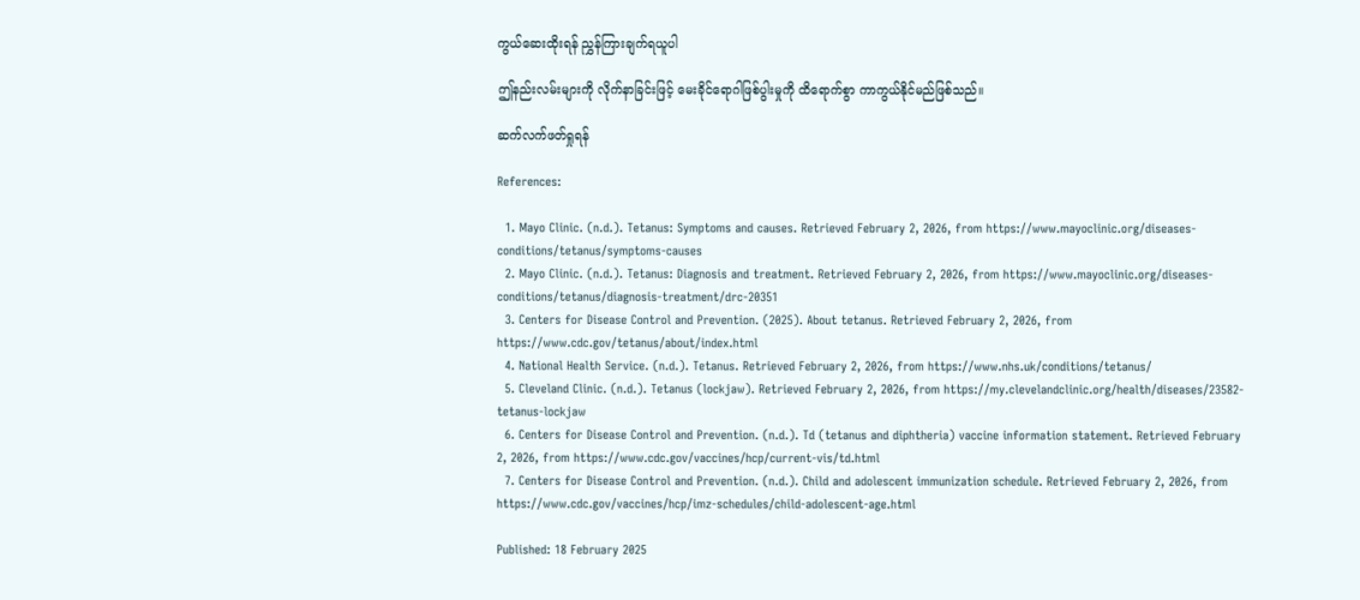ကွယ်ဆေးထိုးရန် ညွှန်ကြားချက်ရယူပါ

ဤနည်းလမ်းများကို လိုက်နာခြင်းဖြင့် မေးခိုင်ရောဂါဖြစ်ပွါးမှုကို ထိရောက်စွာ ကာကွယ်နိုင်မည်ဖြစ်သည်။

ဆက်လက်ဖတ်ရှုရန်

References:

  1. Mayo Clinic. (n.d.). Tetanus: Symptoms and causes. Retrieved February 2, 2026, from https://www.mayoclinic.org/diseases-conditions/tetanus/symptoms-causes
  2. Mayo Clinic. (n.d.). Tetanus: Diagnosis and treatment. Retrieved February 2, 2026, from https://www.mayoclinic.org/diseases-conditions/tetanus/diagnosis-treatment/drc-20351
  3. Centers for Disease Control and Prevention. (2025). About tetanus. Retrieved February 2, 2026, from https://www.cdc.gov/tetanus/about/index.html
  4. National Health Service. (n.d.). Tetanus. Retrieved February 2, 2026, from https://www.nhs.uk/conditions/tetanus/
  5. Cleveland Clinic. (n.d.). Tetanus (lockjaw). Retrieved February 2, 2026, from https://my.clevelandclinic.org/health/diseases/23582-tetanus-lockjaw
  6. Centers for Disease Control and Prevention. (n.d.). Td (tetanus and diphtheria) vaccine information statement. Retrieved February 2, 2026, from https://www.cdc.gov/vaccines/hcp/current-vis/td.html
  7. Centers for Disease Control and Prevention. (n.d.). Child and adolescent immunization schedule. Retrieved February 2, 2026, from https://www.cdc.gov/vaccines/hcp/imz-schedules/child-adolescent-age.html

Published: 18 February 2025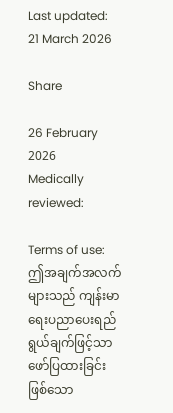Last updated: 21 March 2026

Share

26 February 2026
Medically reviewed:

Terms of use:
ဤအချက်အလက်များသည် ကျန်းမာရေးပညာပေးရည်ရွယ်ချက်ဖြင့်သာ ဖော်ပြထားခြင်းဖြစ်သော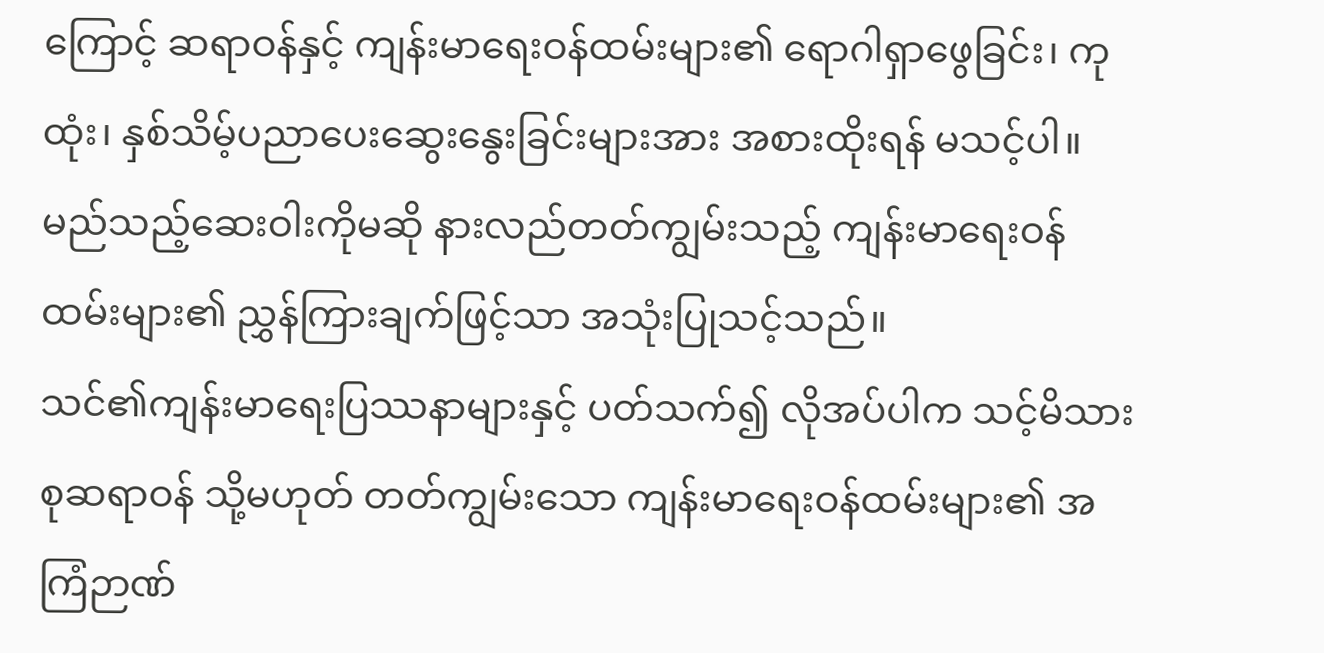ကြောင့် ဆရာဝန်နှင့် ကျန်းမာရေးဝန်ထမ်းများ၏ ရောဂါရှာဖွေခြင်း၊ ကုထုံး၊ နှစ်သိမ့်ပညာပေးဆွေးနွေးခြင်းများအား အစားထိုးရန် မသင့်ပါ။ မည်သည့်ဆေးဝါးကိုမဆို နားလည်တတ်ကျွမ်းသည့် ကျန်းမာရေးဝန်ထမ်းများ၏ ညွှန်ကြားချက်ဖြင့်သာ အသုံးပြုသင့်သည်။
သင်၏ကျန်းမာရေးပြဿနာများနှင့် ပတ်သက်၍ လိုအပ်ပါက သင့်မိသားစုဆရာဝန် သို့မဟုတ် တတ်ကျွမ်းသော ကျန်းမာရေးဝန်ထမ်းများ၏ အကြံဉာဏ်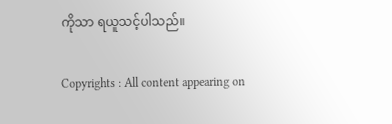ကိုသာ ရယူသင့်ပါသည်။

Copyrights : All content appearing on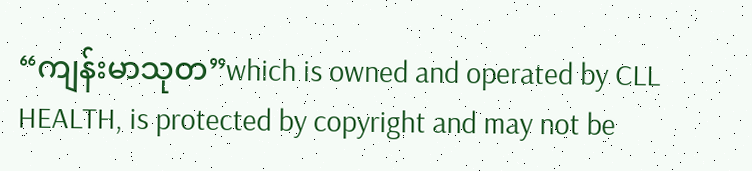“ကျန်းမာသုတ”which is owned and operated by CLL HEALTH, is protected by copyright and may not be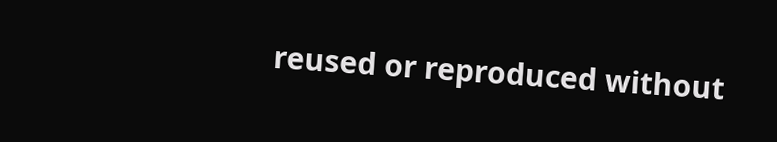reused or reproduced without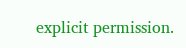explicit permission.